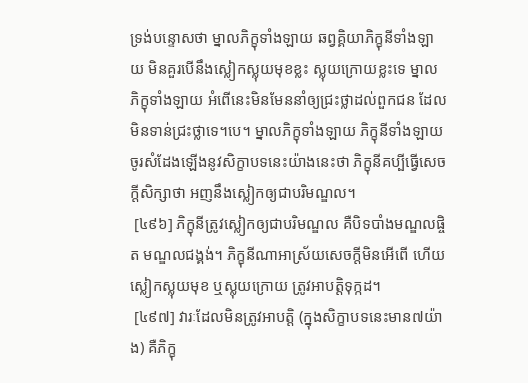ទ្រង់បន្ទោសថា ម្នាលភិក្ខុទាំងឡាយ ឆព្វគ្គិយាភិក្ខុនីទាំងឡាយ មិនគួរបើនឹងស្លៀកស្លុយមុខខ្លះ ស្លុយក្រោយខ្លះទេ ម្នាលភិក្ខុទាំងឡាយ អំពើនេះមិនមែននាំឲ្យជ្រះថ្លាដល់ពួកជន ដែលមិនទាន់ជ្រះថ្លាទេ។បេ។ ម្នាលភិក្ខុទាំងឡាយ ភិក្ខុនីទាំងឡាយ ចូរសំដែងឡើងនូវសិក្ខាបទនេះយ៉ាងនេះថា ភិក្ខុនីគប្បីធ្វើសេចក្តីសិក្សាថា អញនឹងស្លៀកឲ្យជាបរិមណ្ឌល។
 [៤៩៦] ភិក្ខុនីត្រូវស្លៀកឲ្យជាបរិមណ្ឌល គឺបិទបាំងមណ្ឌលផ្ចិត មណ្ឌលជង្គង់។ ភិក្ខុនីណាអាស្រ័យសេចក្តីមិនអើពើ ហើយស្លៀកស្លុយមុខ ឬស្លុយក្រោយ ត្រូវអាបត្តិទុក្កដ។
 [៤៩៧] វារៈដែលមិនត្រូវអាបត្តិ (ក្នុងសិក្ខាបទនេះមាន៧យ៉ាង) គឺភិក្ខុ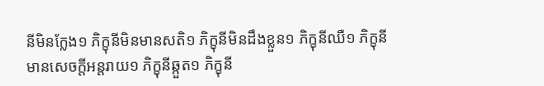នីមិនក្លែង១ ភិក្ខុនីមិនមានសតិ១ ភិក្ខុនីមិនដឹងខ្លួន១ ភិក្ខុនីឈឺ១ ភិក្ខុនីមានសេចក្តីអន្តរាយ១ ភិក្ខុនីឆ្កួត១ ភិក្ខុនី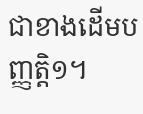ជាខាងដើមបញ្ញត្តិ១។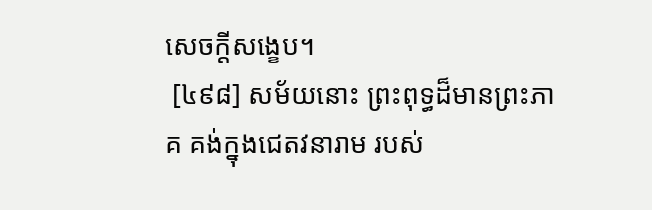សេចក្តីសង្ខេប។
 [៤៩៨] សម័យនោះ ព្រះពុទ្ធដ៏មានព្រះភាគ គង់ក្នុងជេតវនារាម របស់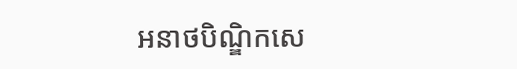អនាថបិណ្ឌិកសេ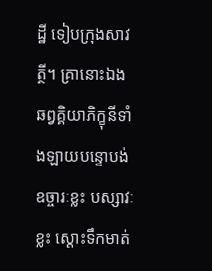ដ្ឋី ទៀបក្រុងសាវត្ថី។ គ្រានោះឯង ឆព្វគ្គិយាភិក្ខុនីទាំងឡាយបន្ទោបង់ឧច្ចារៈខ្លះ បស្សាវៈខ្លះ ស្តោះទឹកមាត់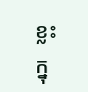ខ្លះក្នុ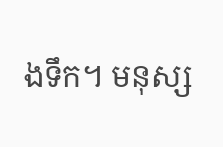ងទឹក។ មនុស្ស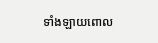ទាំងឡាយពោល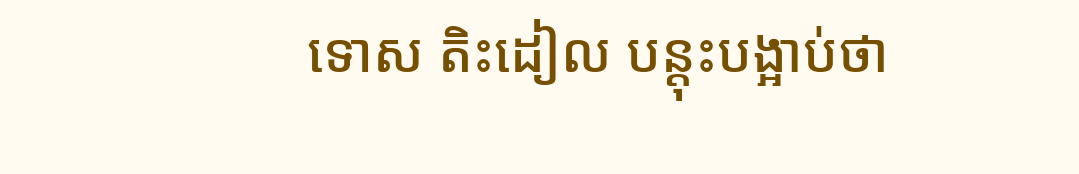ទោស តិះដៀល បន្តុះបង្អាប់ថា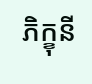ភិក្ខុនី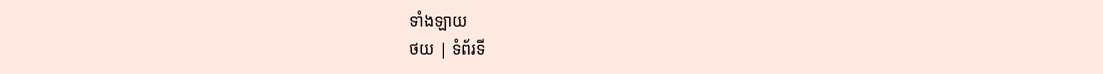ទាំងឡាយ
ថយ | ទំព័រទី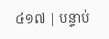៤១៧ | បន្ទាប់